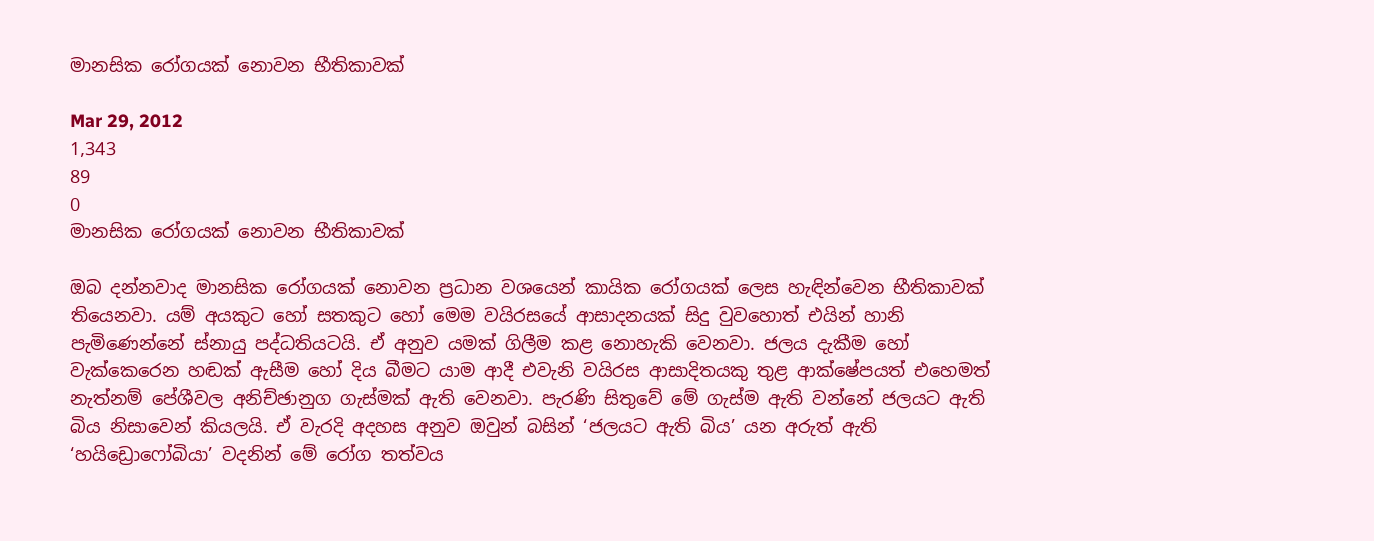මානසික රෝගයක් නොවන භීතිකාවක්

Mar 29, 2012
1,343
89
0
මානසික රෝගයක් නොවන භීතිකාවක්

ඔබ දන්නවාද මානසික රෝගයක් නොවන ප්‍රධාන වශයෙන් කායික රෝගයක් ලෙස හැඳින්වෙන භීතිකාවක් තියෙනවා. යම් අයකුට හෝ සතකුට හෝ මෙම වයිරසයේ ආසාදනයක් සිදු වුවහොත් එයින් හානි පැමිණෙන්නේ ස්නායු පද්ධතියටයි. ඒ අනුව යමක් ගිලීම කළ නොහැකි වෙනවා. ජලය දැකීම හෝ වැක්කෙරෙන හඬක් ඇසීම හෝ දිය බීමට යාම ආදී එවැනි වයිරස ආසාදිතයකු තුළ ආක්ෂේපයත් එහෙමත් නැත්නම් පේශීවල අනිච්ඡානුග ගැස්මක් ඇති වෙනවා. පැරණි සිතුවේ මේ ගැස්ම ඇති වන්නේ ජලයට ඇති බිය නිසාවෙන් කියලයි. ඒ වැරදි අදහස අනුව ඔවුන් බසින් ‘ජලයට ඇති බිය’ යන අරුත් ඇති ‘හයිඩ්‍රොෆෝබියා’ වදනින් මේ රෝග තත්වය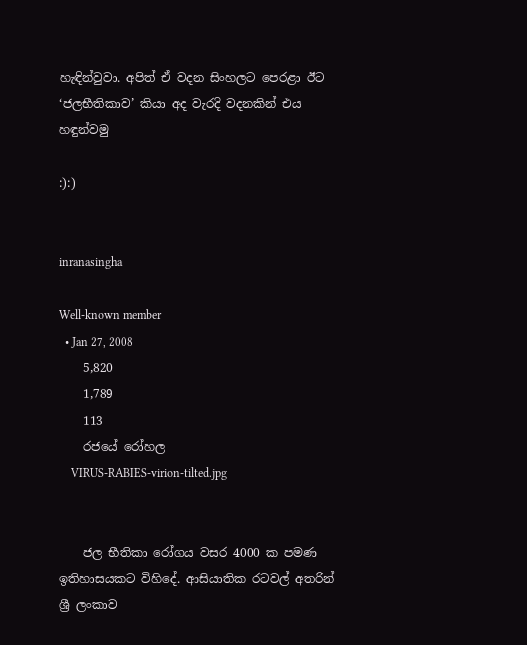හැඳින්වුවා. අපිත් ඒ වදන සිංහලට පෙරළා ඊට ‘ජලභීතිකාව’ කියා අද වැරදි වදනකින් එය හඳුන්වමු

:):)


inranasingha

Well-known member
  • Jan 27, 2008
    5,820
    1,789
    113
    රජයේ රෝහල
    VIRUS-RABIES-virion-tilted.jpg


    ජල භීතිකා රෝගය වසර 4000 ක පමණ ඉතිහාසයකට විහිදේ. ආසියාතික රටවල් අතරින් ශ්‍රී ලංකාව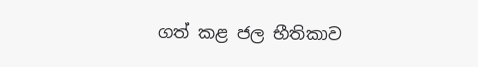ගත් කළ ජල භීතිකාව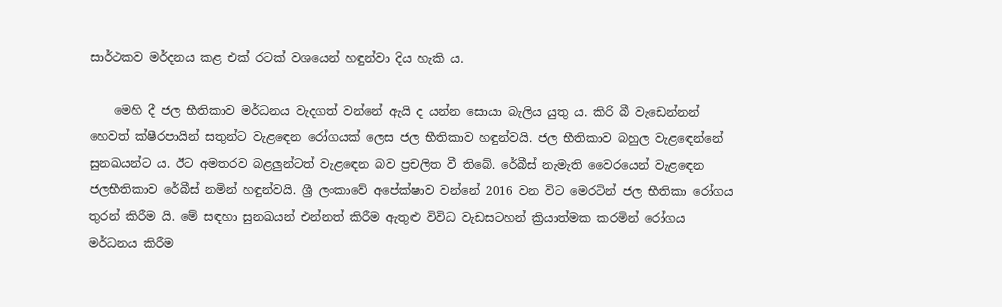සාර්ථකව මර්දනය කළ එක්‌ රටක්‌ වශයෙන් හඳුන්වා දිය හැකි ය.

    මෙහි දී ජල භීතිකාව මර්ධනය වැදගත් වන්නේ ඇයි ද යන්න සොයා බැලිය යුතු ය. කිරි බී වැඩෙන්නන් හෙවත් ක්‌ෂීරපායින් සතුන්ට වැළඳෙන රෝගයක්‌ ලෙස ජල භීතිකාව හඳුන්වයි. ජල භීතිකාව බහුල වැළඳෙන්නේ සුනඛයන්ට ය. ඊට අමතරව බළලුන්ටත් වැළඳෙන බව ප්‍රචලිත වී තිබේ. රේබීස්‌ නැමැති වෛරයෙන් වැළඳෙන ජලභීතිකාව රේබීස්‌ නමින් හඳුන්වයි. ශ්‍රී ලංකාවේ අපේක්‌ෂාව වන්නේ 2016 වන විට මෙරටින් ජල භීතිකා රෝගය තුරන් කිරීම යි. මේ සඳහා සුනඛයන් එන්නත් කිරීම ඇතුළු විවිධ වැඩසටහන් ක්‍රියාත්මක කරමින් රෝගය මර්ධනය කිරීම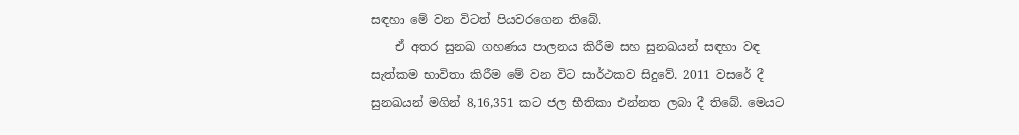සඳහා මේ වන විටත් පියවරගෙන තිබේ.
    ඒ අතර සුනඛ ගහණය පාලනය කිරීම සහ සුනඛයන් සඳහා වඳ සැත්කම භාවිතා කිරීම මේ වන විට සාර්ථකව සිදුවේ. 2011 වසරේ දී සුනඛයන් මගින් 8,16,351 කට ජල භීතිකා එන්නත ලබා දී තිබේ. මෙයට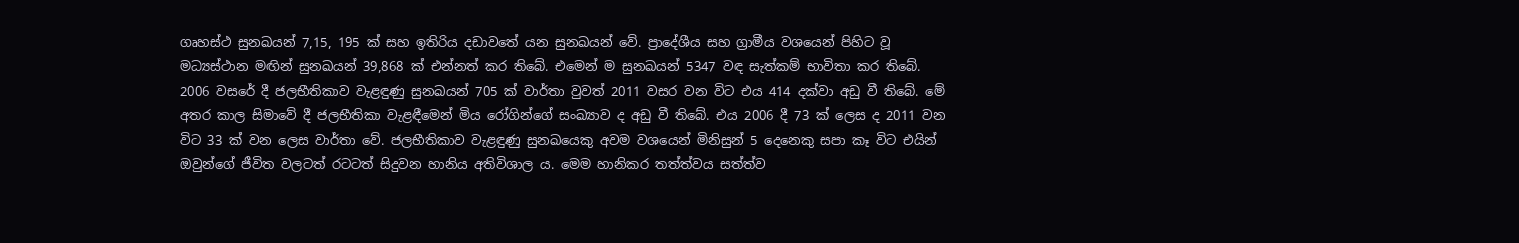ගෘහස්‌ථ සුනඛයන් 7,15, 195 ක්‌ සහ ඉතිරිය දඩාවතේ යන සුනඛයන් වේ. ප්‍රාදේශීය සහ ග්‍රාමීය වශයෙන් පිහිට වූ මධ්‍යස්‌ථාන මඟින් සුනඛයන් 39,868 ක්‌ එන්නත් කර තිබේ. එමෙන් ම සුනඛයන් 5347 වඳ සැත්කම් භාවිතා කර තිබේ. 2006 වසරේ දී ජලභීතිකාව වැළඳුණු සුනඛයන් 705 ක්‌ වාර්තා වුවත් 2011 වසර වන විට එය 414 දක්‌වා අඩු වී තිබේ. මේ අතර කාල සිමාවේ දී ජලභීතිකා වැළඳීමෙන් මිය රෝගින්ගේ සංඛ්‍යාව ද අඩු වී තිබේ. එය 2006 දී 73 ක්‌ ලෙස ද 2011 වන විට 33 ක්‌ වන ලෙස වාර්තා වේ. ජලභීතිකාව වැළඳුණු සුනඛයෙකු අවම වශයෙන් මිනිසුන් 5 දෙනෙකු සපා කෑ විට එයින් ඔවුන්ගේ ජීවිත වලටත් රටටත් සිදුවන හානිය අතිවිශාල ය. මෙම හානිකර තත්ත්වය සත්ත්ව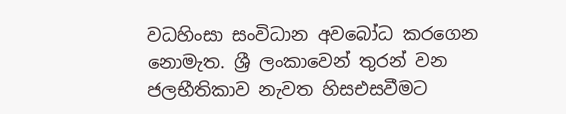වධහිංසා සංවිධාන අවබෝධ කරගෙන නොමැත. ශ්‍රී ලංකාවෙන් තුරන් වන ජලභීතිකාව නැවත හිසඑසවීමට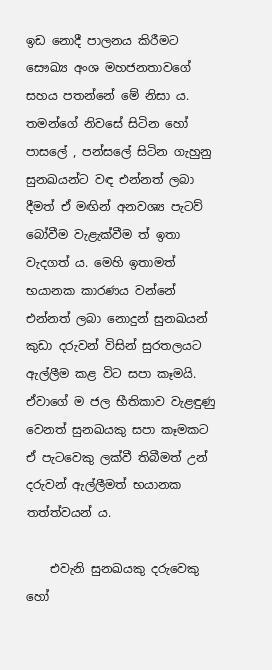ඉඩ නොදී පාලනය කිරීමට සෞඛ්‍ය අංශ මහජනතාවගේ සහය පතන්නේ මේ නිසා ය. තමන්ගේ නිවසේ සිටින හෝ පාසලේ , පන්සලේ සිටින ගැහුනු සුනඛයන්ට වඳ එන්නත් ලබා දීමත් ඒ මඟින් අනවශ්‍ය පැටව් බෝවීම වැළැක්‌වීම ත් ඉතා වැදගත් ය. මෙහි ඉතාමත් භයානක කාරණය වන්නේ එන්නත් ලබා නොදුන් සුනඛයන් කුඩා දරුවන් විසින් සුරතලයට ඇල්ලීම කළ විට සපා කෑමයි. ඒවාගේ ම ජල භීතිකාව වැළඳුණු වෙනත් සුනඛයකු සපා කෑමකට ඒ පැටවෙකු ලක්‌වී තිබීමත් උන් දරුවන් ඇල්ලීමත් භයානක තත්ත්වයන් ය.

    එවැනි සුනඛයකු දරුවෙකු හෝ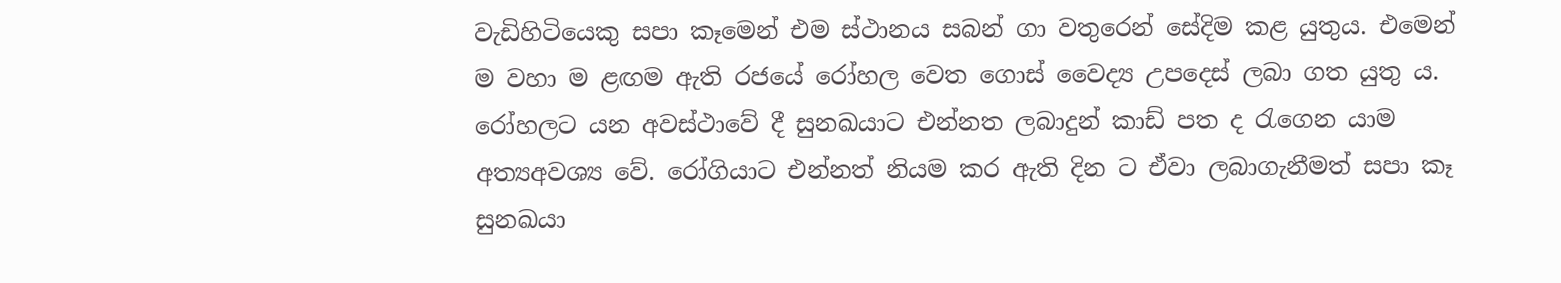වැඩිහිටියෙකු සපා කෑමෙන් එම ස්‌ථානය සබන් ගා වතුරෙන් සේදිම කළ යුතුය. එමෙන් ම වහා ම ළඟම ඇති රජයේ රෝහල වෙත ගොස්‌ වෛද්‍ය උපදෙස්‌ ලබා ගත යුතු ය. රෝහලට යන අවස්‌ථාවේ දී සුනඛයාට එන්නත ලබාදුන් කාඩ් පත ද රැගෙන යාම අත්‍යඅවශ්‍ය වේ. රෝගියාට එන්නත් නියම කර ඇති දින ට ඒවා ලබාගැනීමත් සපා කෑ සුනඛයා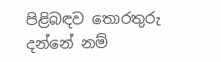පිළිබඳව තොරතුරු දන්නේ නම්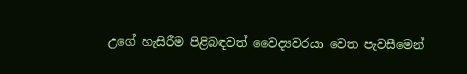උගේ හැසිරීම පිළිබඳවත් වෛද්‍යවරයා වෙත පැවසීමෙන්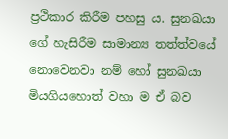ප්‍රථිකාර කිරීම පහසු ය. සුනඛයා ගේ හැසිරීම සාමාන්‍ය තත්ත්වයේ නොවෙනවා නම් හෝ සුනඛයා මියගියහොත් වහා ම ඒ බව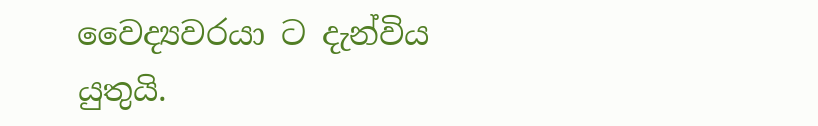වෛද්‍යවරයා ට දැන්විය යුතුයි.